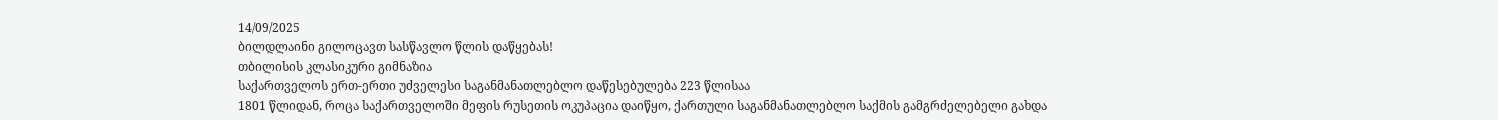14/09/2025
ბილდლაინი გილოცავთ სასწავლო წლის დაწყებას!
თბილისის კლასიკური გიმნაზია
საქართველოს ერთ-ერთი უძველესი საგანმანათლებლო დაწესებულება 223 წლისაა
1801 წლიდან, როცა საქართველოში მეფის რუსეთის ოკუპაცია დაიწყო, ქართული საგანმანათლებლო საქმის გამგრძელებელი გახდა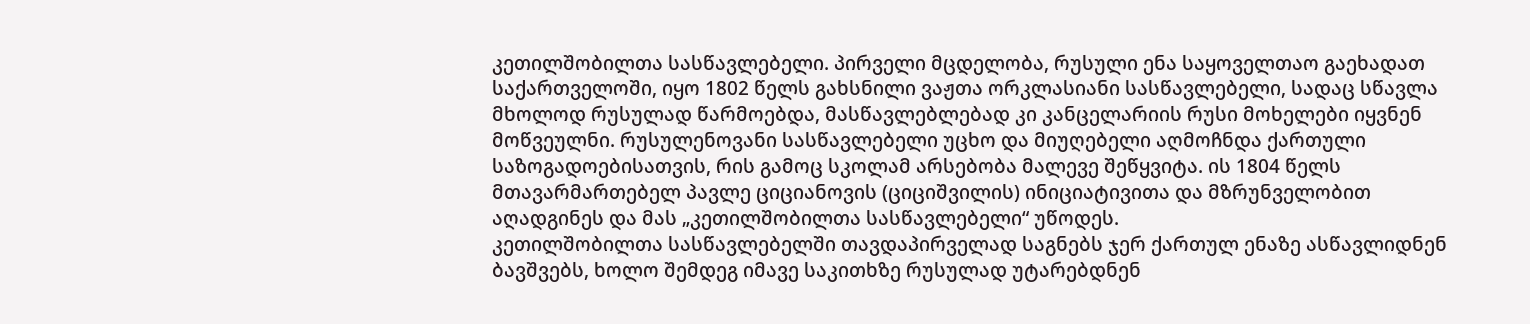კეთილშობილთა სასწავლებელი. პირველი მცდელობა, რუსული ენა საყოველთაო გაეხადათ საქართველოში, იყო 1802 წელს გახსნილი ვაჟთა ორკლასიანი სასწავლებელი, სადაც სწავლა მხოლოდ რუსულად წარმოებდა, მასწავლებლებად კი კანცელარიის რუსი მოხელები იყვნენ მოწვეულნი. რუსულენოვანი სასწავლებელი უცხო და მიუღებელი აღმოჩნდა ქართული საზოგადოებისათვის, რის გამოც სკოლამ არსებობა მალევე შეწყვიტა. ის 1804 წელს მთავარმართებელ პავლე ციციანოვის (ციციშვილის) ინიციატივითა და მზრუნველობით აღადგინეს და მას „კეთილშობილთა სასწავლებელი“ უწოდეს.
კეთილშობილთა სასწავლებელში თავდაპირველად საგნებს ჯერ ქართულ ენაზე ასწავლიდნენ ბავშვებს, ხოლო შემდეგ იმავე საკითხზე რუსულად უტარებდნენ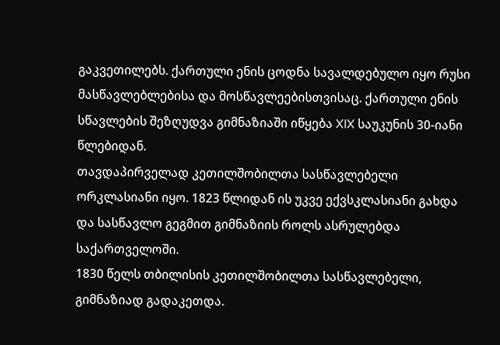გაკვეთილებს. ქართული ენის ცოდნა სავალდებულო იყო რუსი მასწავლებლებისა და მოსწავლეებისთვისაც. ქართული ენის სწავლების შეზღუდვა გიმნაზიაში იწყება XIX საუკუნის 30-იანი წლებიდან.
თავდაპირველად კეთილშობილთა სასწავლებელი ორკლასიანი იყო. 1823 წლიდან ის უკვე ექვსკლასიანი გახდა და სასწავლო გეგმით გიმნაზიის როლს ასრულებდა საქართველოში.
1830 წელს თბილისის კეთილშობილთა სასწავლებელი, გიმნაზიად გადაკეთდა.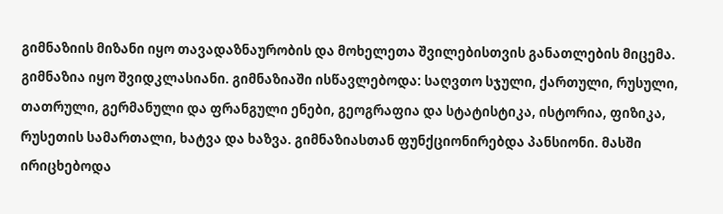გიმნაზიის მიზანი იყო თავადაზნაურობის და მოხელეთა შვილებისთვის განათლების მიცემა. გიმნაზია იყო შვიდკლასიანი. გიმნაზიაში ისწავლებოდა: საღვთო სჯული, ქართული, რუსული, თათრული, გერმანული და ფრანგული ენები, გეოგრაფია და სტატისტიკა, ისტორია, ფიზიკა, რუსეთის სამართალი, ხატვა და ხაზვა. გიმნაზიასთან ფუნქციონირებდა პანსიონი. მასში ირიცხებოდა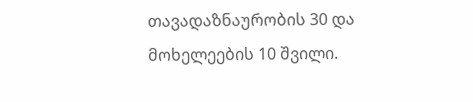თავადაზნაურობის 30 და მოხელეების 10 შვილი.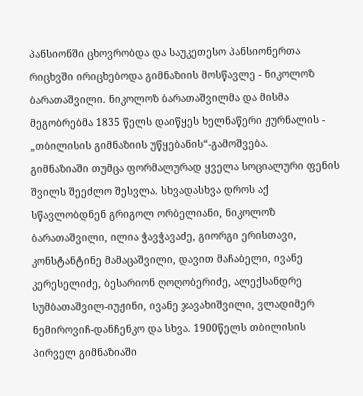პანსიონში ცხოვრობდა და საუკეთესო პანსიონერთა რიცხვში ირიცხებოდა გიმნაზიის მოსწავლე - ნიკოლოზ ბარათაშვილი. ნიკოლოზ ბარათაშვილმა და მისმა მეგობრებმა 1835 წელს დაიწყეს ხელნაწერი ჟურნალის - „თბილისის გიმნაზიის უწყებანის“-გამოშვება.
გიმნაზიაში თუმცა ფორმალურად ყველა სოციალური ფენის შვილს შეეძლო შესვლა. სხვადასხვა დროს აქ სწავლობდნენ გრიგოლ ორბელიანი, ნიკოლოზ ბარათაშვილი, ილია ჭავჭავაძე, გიორგი ერისთავი, კონსტანტინე მამაცაშვილი, დავით მაჩაბელი, ივანე კერესელიძე, ბესარიონ ღოღობერიძე, ალექსანდრე სუმბათაშვილ-იუჟინი, ივანე ჯავახიშვილი, ვლადიმერ ნემიროვიჩ-დანჩენკო და სხვა. 1900წელს თბილისის პირველ გიმნაზიაში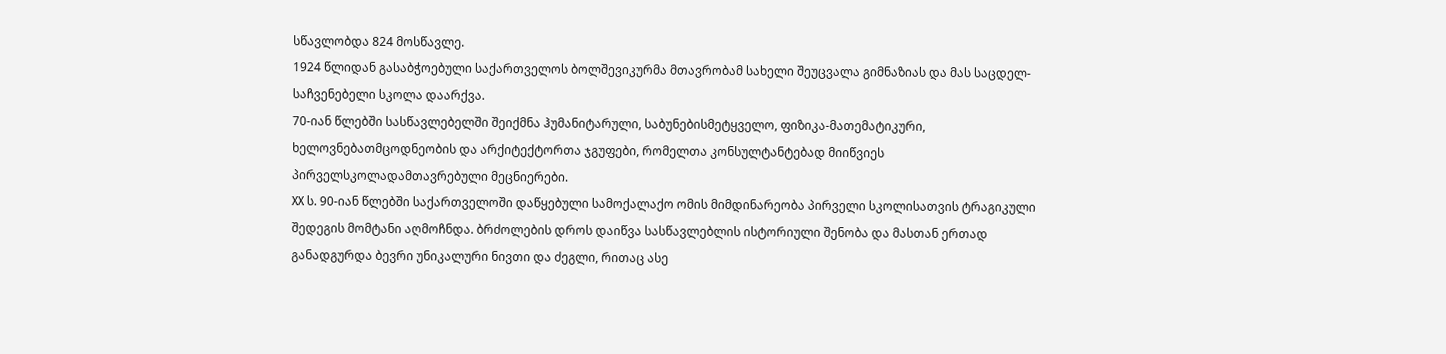სწავლობდა 824 მოსწავლე.
1924 წლიდან გასაბჭოებული საქართველოს ბოლშევიკურმა მთავრობამ სახელი შეუცვალა გიმნაზიას და მას საცდელ-საჩვენებელი სკოლა დაარქვა.
70-იან წლებში სასწავლებელში შეიქმნა ჰუმანიტარული, საბუნებისმეტყველო, ფიზიკა-მათემატიკური, ხელოვნებათმცოდნეობის და არქიტექტორთა ჯგუფები, რომელთა კონსულტანტებად მიიწვიეს პირველსკოლადამთავრებული მეცნიერები.
XX ს. 90-იან წლებში საქართველოში დაწყებული სამოქალაქო ომის მიმდინარეობა პირველი სკოლისათვის ტრაგიკული შედეგის მომტანი აღმოჩნდა. ბრძოლების დროს დაიწვა სასწავლებლის ისტორიული შენობა და მასთან ერთად განადგურდა ბევრი უნიკალური ნივთი და ძეგლი, რითაც ასე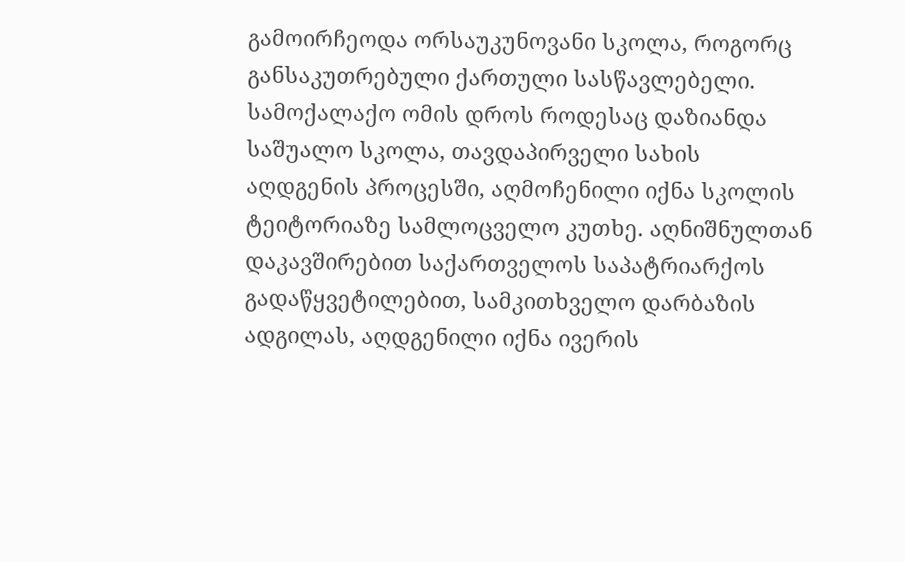გამოირჩეოდა ორსაუკუნოვანი სკოლა, როგორც განსაკუთრებული ქართული სასწავლებელი.
სამოქალაქო ომის დროს როდესაც დაზიანდა საშუალო სკოლა, თავდაპირველი სახის აღდგენის პროცესში, აღმოჩენილი იქნა სკოლის ტეიტორიაზე სამლოცველო კუთხე. აღნიშნულთან დაკავშირებით საქართველოს საპატრიარქოს გადაწყვეტილებით, სამკითხველო დარბაზის ადგილას, აღდგენილი იქნა ივერის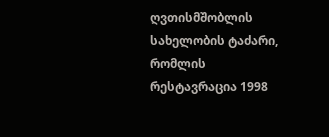ღვთისმშობლის სახელობის ტაძარი, რომლის რესტავრაცია 1998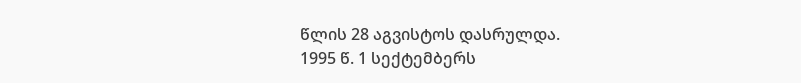წლის 28 აგვისტოს დასრულდა.
1995 წ. 1 სექტემბერს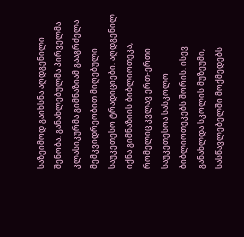საზეიმოდ გაიხსნა აღდგენილი შენობა. განახლებულმა პირველმა კლასიკურმა გიმნაზიამ გააგრძელა მემკვიდრეობით მიღებული საუკეთესო ტრადიციები. აღდგენილ იქნა გიმნაზიის ბიბლიოთეკა, რომელიც კვლავ ერთ-ერთი საუკეთესოა სასკოლო ბიბლიოთეკებს შორის. ისევ განახლდა სკოლის მუზეუმი, სასწავლებელში მოქმედებს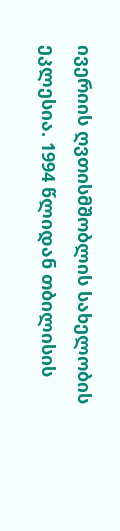ივერიის ღვთისმშობლის სახელობის ეკლესია. 1994 წლიდან თბილისის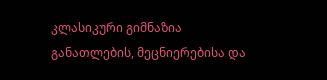კლასიკური გიმნაზია განათლების, მეცნიერებისა და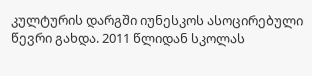კულტურის დარგში იუნესკოს ასოცირებული წევრი გახდა. 2011 წლიდან სკოლას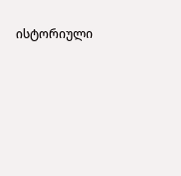ისტორიული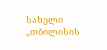სახელი „თბილისის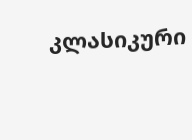კლასიკური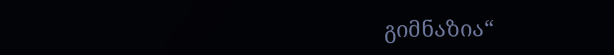გიმნაზია“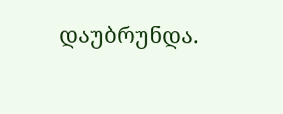დაუბრუნდა.